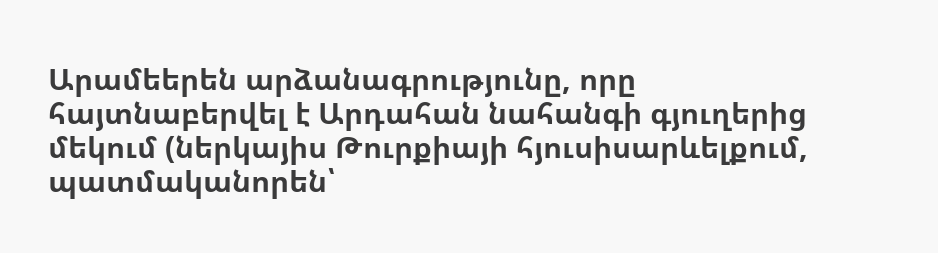Արամեերեն արձանագրությունը, որը հայտնաբերվել է Արդահան նահանգի գյուղերից մեկում (ներկայիս Թուրքիայի հյուսիսարևելքում, պատմականորեն՝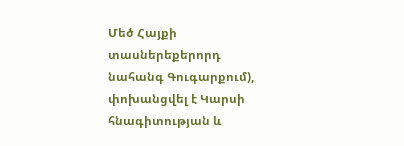Մեծ Հայքի տասներեքերորդ նահանգ Գուգարքում), փոխանցվել է Կարսի հնագիտության և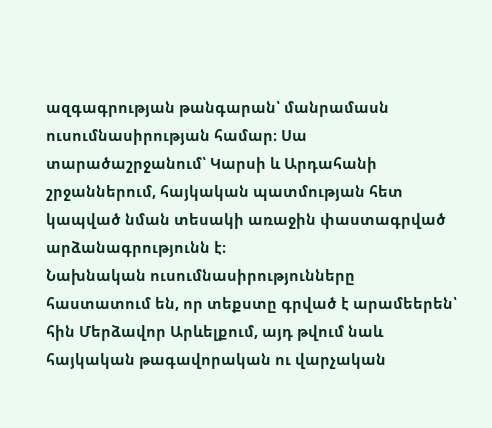ազգագրության թանգարան՝ մանրամասն ուսումնասիրության համար։ Սա տարածաշրջանում՝ Կարսի և Արդահանի շրջաններում, հայկական պատմության հետ կապված նման տեսակի առաջին փաստագրված արձանագրությունն է։
Նախնական ուսումնասիրությունները հաստատում են, որ տեքստը գրված է արամեերեն՝ հին Մերձավոր Արևելքում, այդ թվում նաև հայկական թագավորական ու վարչական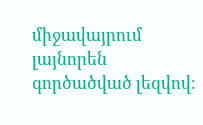միջավայրում լայնորեն գործածված լեզվով։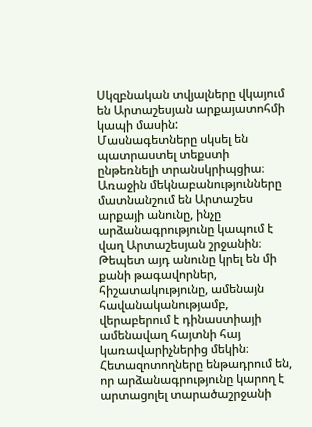Սկզբնական տվյալները վկայում են Արտաշեսյան արքայատոհմի կապի մասին:
Մասնագետները սկսել են պատրաստել տեքստի ընթեռնելի տրանսկրիպցիա։
Առաջին մեկնաբանությունները մատնանշում են Արտաշես արքայի անունը, ինչը արձանագրությունը կապում է վաղ Արտաշեսյան շրջանին։ Թեպետ այդ անունը կրել են մի քանի թագավորներ, հիշատակությունը, ամենայն հավանականությամբ, վերաբերում է դինաստիայի ամենավաղ հայտնի հայ կառավարիչներից մեկին։
Հետազոտողները ենթադրում են, որ արձանագրությունը կարող է արտացոլել տարածաշրջանի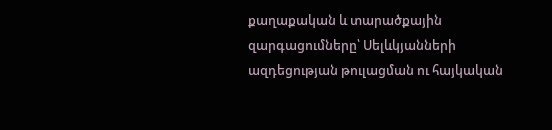քաղաքական և տարածքային զարգացումները՝ Սելևկյանների ազդեցության թուլացման ու հայկական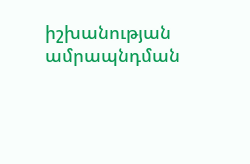իշխանության ամրապնդման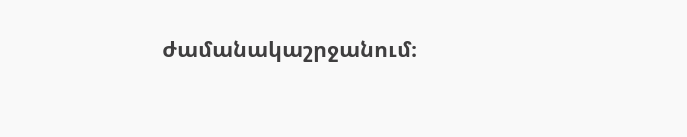ժամանակաշրջանում։